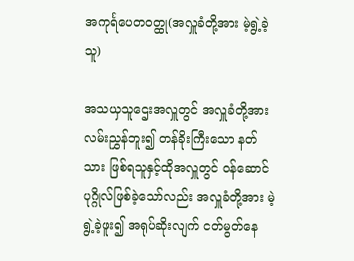အကုင်္ရပေတဝတ္ထု(အလှူခံတို့အား မဲ့ရွဲ့ခဲ့သူ)

အသယှသူဌေးအလှူတွင် အလှူခံတို့အား လမ်းညွှန်ဘူး၍ တန်ခိုးကြီးသော နတ်သား ဖြစ်ရသူနှင့်ထိုအလှူတွင် ဝန်ဆောင်ပုဂ္ဂိုလ်ဖြစ်ခဲ့သော်လည်း အလှူခံတို့အား မဲ့ရွဲ့ခဲ့ဖူး၍ အရုပ်ဆိုးလျက် ငတ်မွတ်နေ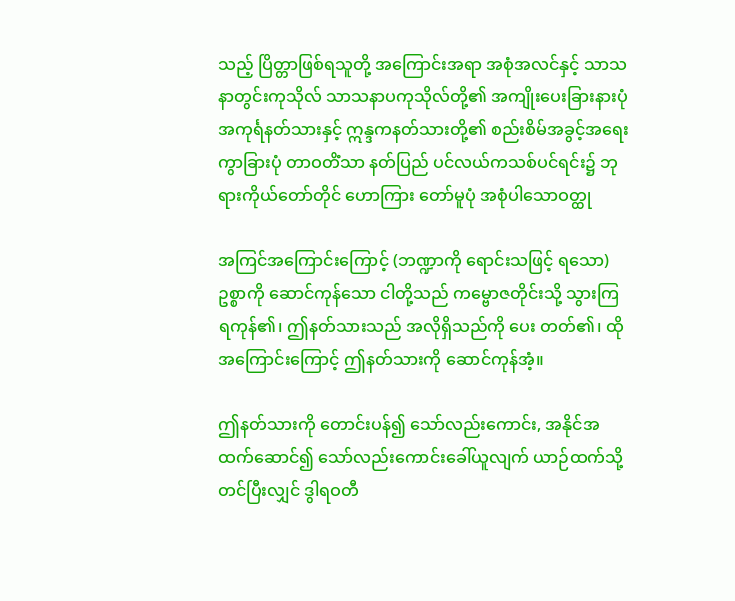သည့် ပြိတ္တာဖြစ်ရသူတို့ အကြောင်းအရာ အစုံအလင်နှင့် သာသနာတွင်းကုသိုလ် သာသနာပကုသိုလ်တို့၏ အကျိုးပေးခြားနားပုံ အကုင်္ရနတ်သားနှင့် ဣန္ဒကနတ်သားတို့၏ စည်းစိမ်အခွင့်အရေး ကွာခြားပုံ တာဝတိံသာ နတ်ပြည် ပင်လယ်ကသစ်ပင်ရင်း၌ ဘုရားကိုယ်တော်တိုင် ဟောကြား တော်မူပုံ အစုံပါသောဝတ္ထု

အကြင်အကြောင်းကြောင့် (ဘဏ္ဍာကို ရောင်းသဖြင့် ရသော) ဥစ္စာကို ဆောင်ကုန်သော ငါတို့သည် ကမ္ဗောဇတိုင်းသို့ သွားကြရကုန်၏၊ ဤနတ်သားသည် အလိုရှိသည်ကို ပေး တတ်၏၊ ထိုအကြောင်းကြောင့် ဤနတ်သားကို ဆောင်ကုန်အံ့။

ဤနတ်သားကို တောင်းပန်၍ သော်လည်းကောင်း, အနိုင်အထက်ဆောင်၍ သော်လည်းကောင်းခေါ်ယူလျက် ယာဉ်ထက်သို့ တင်ပြီးလျှင် ဒွါရဝတီ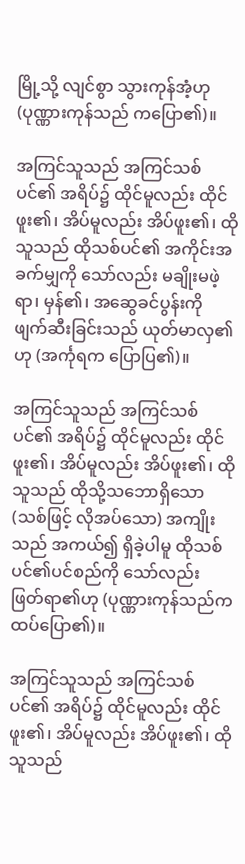မြို့သို့ လျင်စွာ သွားကုန်အံ့ဟု (ပုဏ္ဏားကုန်သည် ကပြော၏)။

အကြင်သူသည် အကြင်သစ်ပင်၏ အရိပ်၌ ထိုင်မူလည်း ထိုင်ဖူး၏၊ အိပ်မူလည်း အိပ်ဖူး၏၊ ထိုသူသည် ထိုသစ်ပင်၏ အကိုင်းအခက်မျှကို သော်လည်း မချိုးမဖဲ့ရာ၊ မှန်၏၊ အဆွေခင်ပွန်းကို ဖျက်ဆီးခြင်းသည် ယုတ်မာလှ၏ဟု (အင်္ကုရက ပြောပြ၏)။

အကြင်သူသည် အကြင်သစ်ပင်၏ အရိပ်၌ ထိုင်မူလည်း ထိုင်ဖူး၏၊ အိပ်မူလည်း အိပ်ဖူး၏၊ ထိုသူသည် ထိုသို့သဘောရှိသော (သစ်ဖြင့် လိုအပ်သော) အကျိုးသည် အကယ်၍ ရှိခဲ့ပါမူ ထိုသစ်ပင်၏ပင်စည်ကို သော်လည်း ဖြတ်ရာ၏ဟု (ပုဏ္ဏားကုန်သည်က ထပ်ပြော၏)။

အကြင်သူသည် အကြင်သစ်ပင်၏ အရိပ်၌ ထိုင်မူလည်း ထိုင်ဖူး၏၊ အိပ်မူလည်း အိပ်ဖူး၏၊ ထိုသူသည်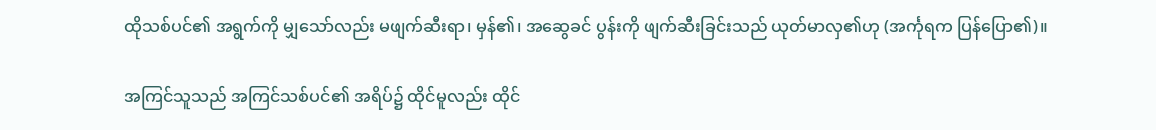ထိုသစ်ပင်၏ အရွက်ကို မျှသော်လည်း မဖျက်ဆီးရာ၊ မှန်၏၊ အဆွေခင် ပွန်းကို ဖျက်ဆီးခြင်းသည် ယုတ်မာလှ၏ဟု (အင်္ကုရက ပြန်ပြော၏)။

အကြင်သူသည် အကြင်သစ်ပင်၏ အရိပ်၌ ထိုင်မူလည်း ထိုင်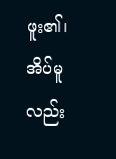ဖူး၏၊ အိပ်မူလည်း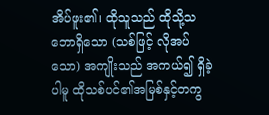အိပ်ဖူး၏၊ ထိုသူသည် ထိုသို့သဘောရှိသော (သစ်ဖြင့် လိုအပ်သော) အကျိုးသည် အကယ်၍ ရှိခဲ့ပါမူ ထိုသစ်ပင်၏အမြစ်နှင့်တကွ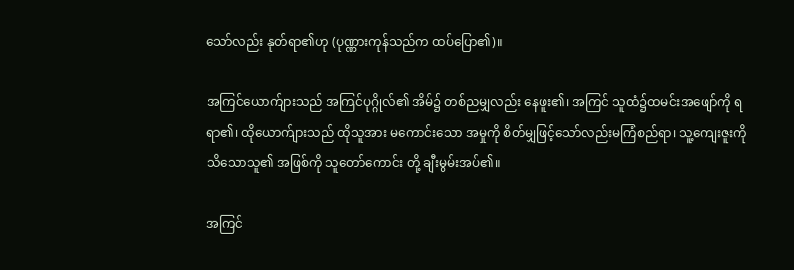သော်လည်း နုတ်ရာ၏ဟု (ပုဏ္ဏားကုန်သည်က ထပ်ပြော၏)။

အကြင်ယောက်ျားသည် အကြင်ပုဂ္ဂိုလ်၏ အိမ်၌ တစ်ညမျှလည်း နေဖူး၏၊ အကြင် သူထံ၌ထမင်းအဖျော်ကို ရရာ၏၊ ထိုယောက်ျားသည် ထိုသူအား မကောင်းသော အမှုကို စိတ်မျှဖြင့်သော်လည်းမကြံစည်ရာ၊ သူ့ကျေးဇူးကို သိသောသူ၏ အဖြစ်ကို သူတော်ကောင်း တို့ ချီးမွမ်းအပ်၏။

အကြင်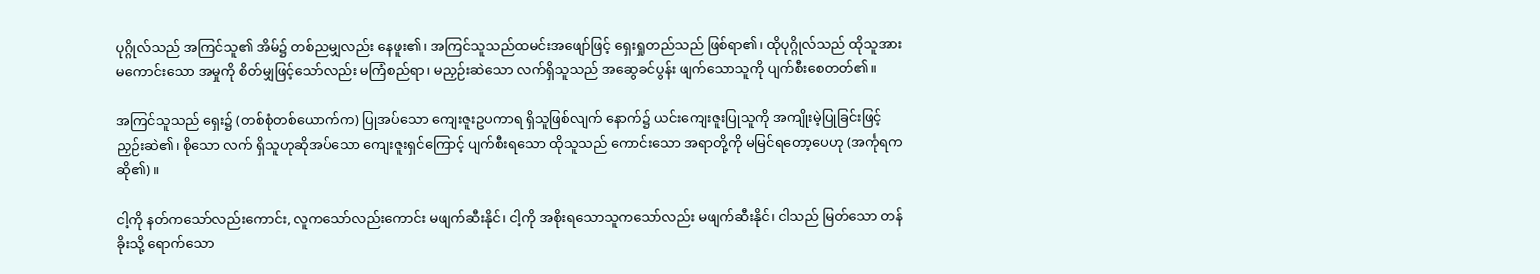ပုဂ္ဂိုလ်သည် အကြင်သူ၏ အိမ်၌ တစ်ညမျှလည်း နေဖူး၏၊ အကြင်သူသည်ထမင်းအဖျော်ဖြင့် ရှေးရှုတည်သည် ဖြစ်ရာ၏၊ ထိုပုဂ္ဂိုလ်သည် ထိုသူအား မကောင်းသော အမှုကို စိတ်မျှဖြင့်သော်လည်း မကြံစည်ရာ၊ မညှဉ်းဆဲသော လက်ရှိသူသည် အဆွေခင်ပွန်း ဖျက်သောသူကို ပျက်စီးစေတတ်၏။

အကြင်သူသည် ရှေး၌ (တစ်စုံတစ်ယောက်က) ပြုအပ်သော ကျေးဇူးဥပကာရ ရှိသူဖြစ်လျက် နောက်၌ ယင်းကျေးဇူးပြုသူကို အကျိုးမဲ့ပြုခြင်းဖြင့် ညှဉ်းဆဲ၏၊ စိုသော လက် ရှိသူဟုဆိုအပ်သော ကျေးဇူးရှင်ကြောင့် ပျက်စီးရသော ထိုသူသည် ကောင်းသော အရာတို့ကို မမြင်ရတော့ပေဟု (အင်္ကုရကဆို၏)။

ငါ့ကို နတ်ကသော်လည်းကောင်း, လူကသော်လည်းကောင်း မဖျက်ဆီးနိုင်၊ ငါ့ကို အစိုးရသောသူကသော်လည်း မဖျက်ဆီးနိုင်၊ ငါသည် မြတ်သော တန်ခိုးသို့ ရောက်သော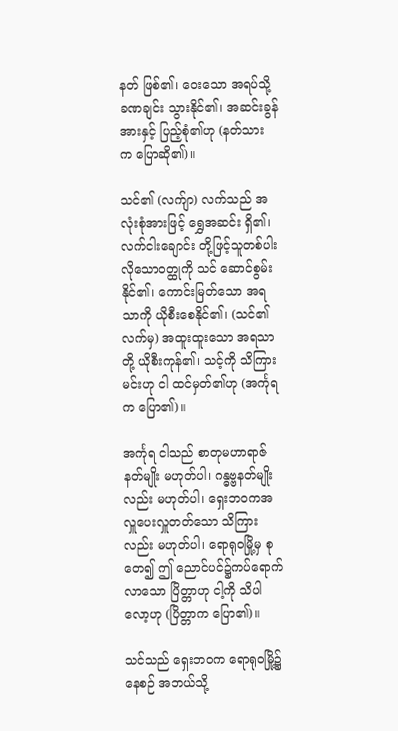နတ် ဖြစ်၏၊ ဝေးသော အရပ်သို့ ခဏချင်း သွားနိုင်၏၊ အဆင်းခွန်အားနှင့် ပြည့်စုံ၏ဟု (နတ်သား က ပြောဆို၏)။

သင်၏ (လက်ျာ) လက်သည် အလုံးစုံအားဖြင့် ရွှေအဆင်း ရှိ၏၊ လက်ငါးချောင်း တို့ဖြင့်သူတစ်ပါးလိုသောဝတ္ထုကို သင် ဆောင်စွမ်းနိုင်၏၊ ကောင်းမြတ်သော အရသာကို ယိုစီးစေနိုင်၏၊ (သင်၏ လက်မှ) အထူးထူးသော အရသာတို့ ယိုစီးကုန်၏၊ သင့်ကို သိကြား မင်းဟု ငါ ထင်မှတ်၏ဟု (အင်္ကုရက ပြော၏)။

အင်္ကုရ ငါသည် စာတုမဟာရာဇ်နတ်မျိုး မဟုတ်ပါ၊ ဂန္ဓဗ္ဗနတ်မျိုးလည်း မဟုတ်ပါ၊ ရှေးဘဝကအလှူပေးလှူတတ်သော သိကြားလည်း မဟုတ်ပါ၊ ရောရုဝမြို့မှ စုတေ၍ ဤ ညောင်ပင်၌ကပ်ရောက်လာသော ပြိတ္တာဟု ငါ့ကို သိပါလော့ဟု (ပြိတ္တာက ပြော၏)။

သင်သည် ရှေးဘဝက ရောရုဝမြို့၌ နေစဉ် အဘယ်သို့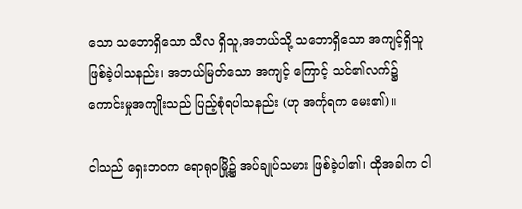သော သဘောရှိသော သီလ ရှိသူ,အဘယ်သို့ သဘောရှိသော အကျင့်ရှိသူ ဖြစ်ခဲ့ပါသနည်း၊ အဘယ်မြတ်သော အကျင့် ကြောင့် သင်၏လက်၌ ကောင်းမှုအကျိုးသည် ပြည့်စုံရပါသနည်း (ဟု အင်္ကုရက မေး၏)။

ငါသည် ရှေးဘဝက ရောရုဝမြို့၌ အပ်ချုပ်သမား ဖြစ်ခဲ့ပါ၏၊ ထိုအခါက ငါ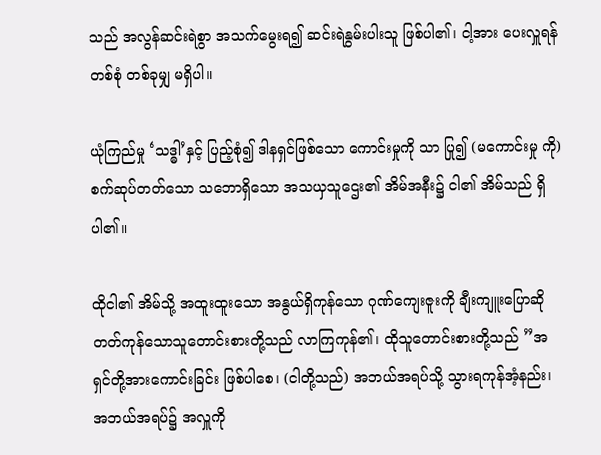သည် အလွန်ဆင်းရဲစွာ အသက်မွေးရ၍ ဆင်းရဲနွမ်းပါးသူ ဖြစ်ပါ၏၊ ငါ့အား ပေးလှူရန် တစ်စုံ တစ်ခုမျှ မရှိပါ။

ယုံကြည်မှု ‘သဒ္ဓါ’နှင့် ပြည့်စုံ၍ ဒါနရှင်ဖြစ်သော ကောင်းမှုကို သာ ပြု၍ (မကောင်းမှု ကို) စက်ဆုပ်တတ်သော သဘောရှိသော အသယှသူဌေး၏ အိမ်အနီး၌ ငါ၏ အိမ်သည် ရှိပါ၏။

ထိုငါ၏ အိမ်သို့ အထူးထူးသော အနွယ်ရှိကုန်သော ဂုဏ်ကျေးဇူးကို ချီးကျူးပြောဆိုတတ်ကုန်သောသူတောင်းစားတို့သည် လာကြကုန်၏၊ ထိုသူတောင်းစားတို့သည် ”အရှင်တို့အားကောင်းခြင်း ဖြစ်ပါစေ၊ (ငါတို့သည်) အဘယ်အရပ်သို့ သွားရကုန်အံ့နည်း၊ အဘယ်အရပ်၌ အလှူကို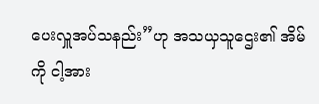ပေးလှူအပ်သနည်း”ဟု အသယှသူဌေး၏ အိမ်ကို ငါ့အား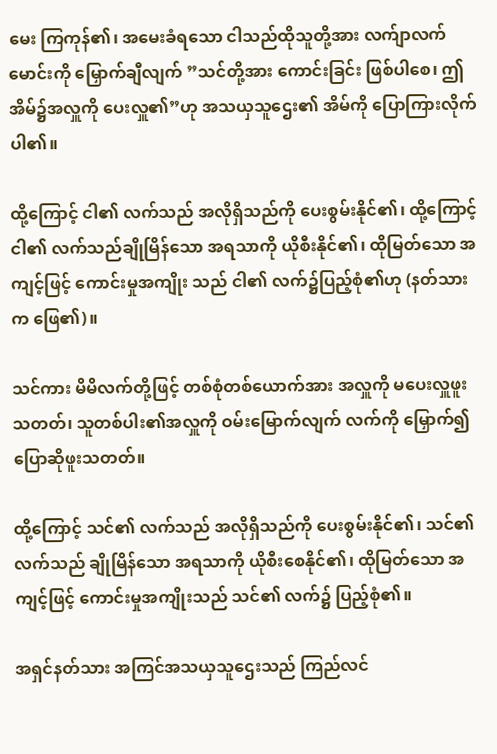မေး ကြကုန်၏၊ အမေးခံရသော ငါသည်ထိုသူတို့အား လက်ျာလက်မောင်းကို မြှောက်ချီလျက် ”သင်တို့အား ကောင်းခြင်း ဖြစ်ပါစေ၊ ဤအိမ်၌အလှူကို ပေးလှူ၏”ဟု အသယှသူဌေး၏ အိမ်ကို ပြောကြားလိုက်ပါ၏။

ထို့ကြောင့် ငါ၏ လက်သည် အလိုရှိသည်ကို ပေးစွမ်းနိုင်၏၊ ထို့ကြောင့် ငါ၏ လက်သည်ချိုမြိန်သော အရသာကို ယိုစီးနိုင်၏၊ ထိုမြတ်သော အကျင့်ဖြင့် ကောင်းမှုအကျိုး သည် ငါ၏ လက်၌ပြည့်စုံ၏ဟု (နတ်သားက ဖြေ၏)။

သင်ကား မိမိလက်တို့ဖြင့် တစ်စုံတစ်ယောက်အား အလှူကို မပေးလှူဖူးသတတ်၊ သူတစ်ပါး၏အလှူကို ဝမ်းမြောက်လျက် လက်ကို မြှောက်၍ ပြောဆိုဖူးသတတ်။

ထို့ကြောင့် သင်၏ လက်သည် အလိုရှိသည်ကို ပေးစွမ်းနိုင်၏၊ သင်၏ လက်သည် ချိုမြိန်သော အရသာကို ယိုစီးစေနိုင်၏၊ ထိုမြတ်သော အကျင့်ဖြင့် ကောင်းမှုအကျိုးသည် သင်၏ လက်၌ ပြည့်စုံ၏။

အရှင်နတ်သား အကြင်အသယှသူဌေးသည် ကြည်လင်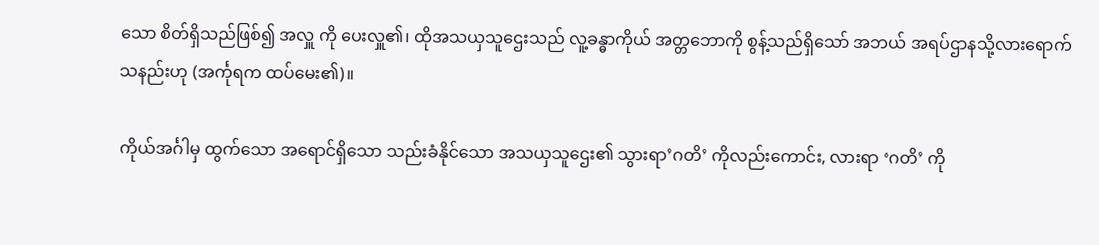သော စိတ်ရှိသည်ဖြစ်၍ အလှူ ကို ပေးလှူ၏၊ ထိုအသယှသူဌေးသည် လူ့ခန္ဓာကိုယ် အတ္တဘောကို စွန့်သည်ရှိသော် အဘယ် အရပ်ဌာနသို့လားရောက်သနည်းဟု (အင်္ကုရက ထပ်မေး၏)။

ကိုယ်အင်္ဂါမှ ထွက်သော အရောင်ရှိသော သည်းခံနိုင်သော အသယှသူဌေး၏ သွားရာ’ဂတိ’ ကိုလည်းကောင်း, လားရာ ‘ဂတိ’ ကို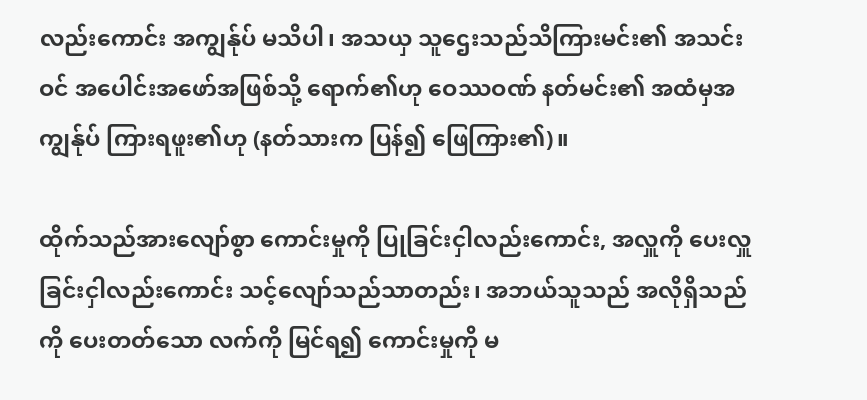လည်းကောင်း အကျွန်ုပ် မသိပါ၊ အသယှ သူဌေးသည်သိကြားမင်း၏ အသင်းဝင် အပေါင်းအဖော်အဖြစ်သို့ ရောက်၏ဟု ဝေဿဝဏ် နတ်မင်း၏ အထံမှအကျွန်ုပ် ကြားရဖူး၏ဟု (နတ်သားက ပြန်၍ ဖြေကြား၏)။

ထိုက်သည်အားလျော်စွာ ကောင်းမှုကို ပြုခြင်းငှါလည်းကောင်း, အလှူကို ပေးလှူခြင်းငှါလည်းကောင်း သင့်လျော်သည်သာတည်း၊ အဘယ်သူသည် အလိုရှိသည်ကို ပေးတတ်သော လက်ကို မြင်ရ၍ ကောင်းမှုကို မ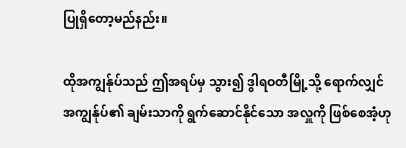ပြုရှိတော့မည်နည်း။

ထိုအကျွန်ုပ်သည် ဤအရပ်မှ သွား၍ ဒွါရဝတီမြို့သို့ ရောက်လျှင် အကျွန်ုပ်၏ ချမ်းသာကို ရွက်ဆောင်နိုင်သော အလှူကို ဖြစ်စေအံ့ဟု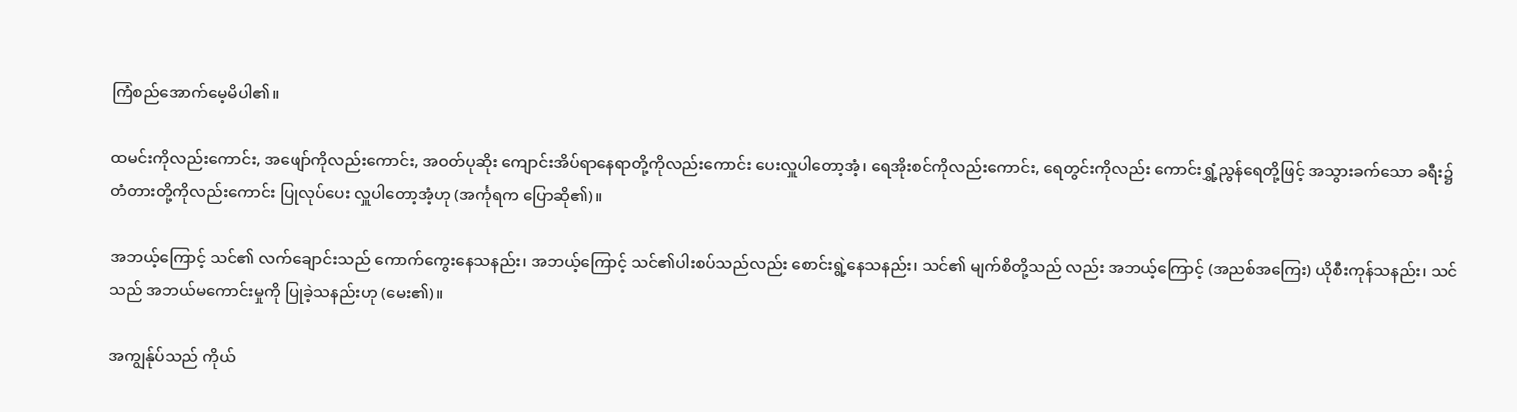ကြံစည်အောက်မေ့မိပါ၏။

ထမင်းကိုလည်းကောင်း, အဖျော်ကိုလည်းကောင်း, အဝတ်ပုဆိုး ကျောင်းအိပ်ရာနေရာတို့ကိုလည်းကောင်း ပေးလှူပါတော့အံ့၊ ရေအိုးစင်ကိုလည်းကောင်း, ရေတွင်းကိုလည်း ကောင်းရွှံ့ညွန်ရေတို့ဖြင့် အသွားခက်သော ခရီး၌ တံတားတို့ကိုလည်းကောင်း ပြုလုပ်ပေး လှူပါတော့အံ့ဟု (အင်္ကုရက ပြောဆို၏)။

အဘယ့်ကြောင့် သင်၏ လက်ချောင်းသည် ကောက်ကွေးနေသနည်း၊ အဘယ့်ကြောင့် သင်၏ပါးစပ်သည်လည်း စောင်းရွဲ့နေသနည်း၊ သင်၏ မျက်စိတို့သည် လည်း အဘယ့်ကြောင့် (အညစ်အကြေး) ယိုစီးကုန်သနည်း၊ သင်သည် အဘယ်မကောင်းမှုကို ပြုခဲ့သနည်းဟု (မေး၏)။

အကျွန်ုပ်သည် ကိုယ်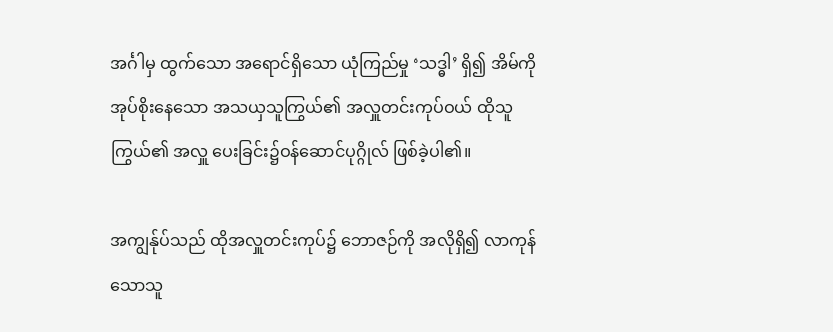အင်္ဂါမှ ထွက်သော အရောင်ရှိသော ယုံကြည်မှု ‘သဒ္ဓါ’ ရှိ၍ အိမ်ကို အုပ်စိုးနေသော အသယှသူကြွယ်၏ အလှူတင်းကုပ်ဝယ် ထိုသူကြွယ်၏ အလှူ ပေးခြင်း၌ဝန်ဆောင်ပုဂ္ဂိုလ် ဖြစ်ခဲ့ပါ၏။

အကျွန်ုပ်သည် ထိုအလှူတင်းကုပ်၌ ဘောဇဉ်ကို အလိုရှိ၍ လာကုန်သောသူ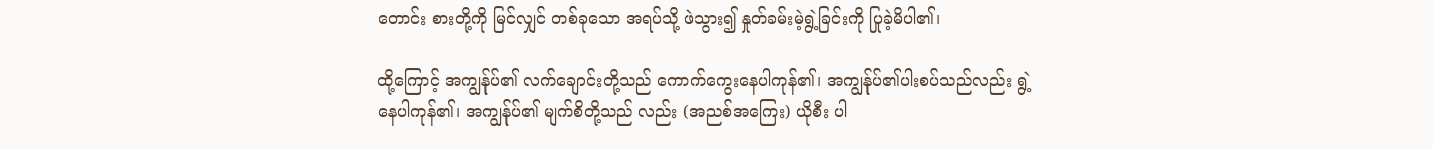တောင်း စားတို့ကို မြင်လျှင် တစ်ခုသော အရပ်သို့ ဖဲသွား၍ နှုတ်ခမ်းမဲ့ရွဲ့ခြင်းကို ပြုခဲ့မိပါ၏၊

ထို့ကြောင့် အကျွန်ုပ်၏ လက်ချောင်းတို့သည် ကောက်ကွေးနေပါကုန်၏၊ အကျွန်ုပ်၏ပါးစပ်သည်လည်း ရွဲ့နေပါကုန်၏၊ အကျွန်ုပ်၏ မျက်စိတို့သည် လည်း (အညစ်အကြေး) ယိုစီး ပါ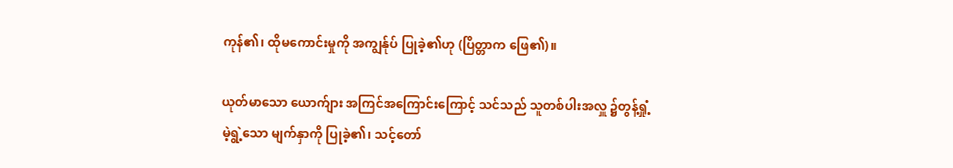ကုန်၏၊ ထိုမကောင်းမှုကို အကျွန်ုပ် ပြုခဲ့၏ဟု (ပြိတ္တာက ဖြေ၏)။

ယုတ်မာသော ယောက်ျား အကြင်အကြောင်းကြောင့် သင်သည် သူတစ်ပါးအလှူ ၌တွန့်ရှုံ့မဲ့ရွဲ့သော မျက်နှာကို ပြုခဲ့၏၊ သင့်တော်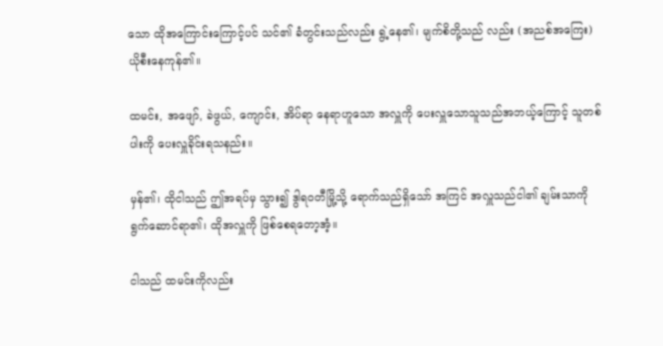သော ထိုအကြောင်းကြောင့်ပင် သင်၏ ခံတွင်းသည်လည်း ရွဲ့နေ၏၊ မျက်စိတို့သည် လည်း (အညစ်အကြေး) ယိုစီးနေကုန်၏။

ထမင်း, အဖျော်, ခဲဖွယ်, ကျောင်း, အိပ်ရာ နေရာဟူသော အလှူကို ပေးလှူသောသူသည်အဘယ့်ကြောင့် သူတစ်ပါးကို ပေးလှူခိုင်းရသနည်း။

မှန်၏၊ ထိုငါသည် ဤအရပ်မှ သွား၍ ဒွါရဝတီမြို့သို့ ရောက်သည်ရှိသော် အကြင် အလှူသည်ငါ၏ ချမ်းသာကို ရွက်ဆောင်ရာ၏၊ ထိုအလှူကို ဖြစ်စေရတော့အံ့။

ငါသည် ထမင်းကိုလည်း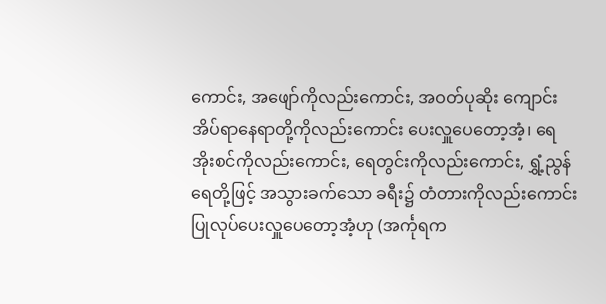ကောင်း, အဖျော်ကိုလည်းကောင်း, အဝတ်ပုဆိုး ကျောင်းအိပ်ရာနေရာတို့ကိုလည်းကောင်း ပေးလှူပေတော့အံ့၊ ရေအိုးစင်ကိုလည်းကောင်း, ရေတွင်းကိုလည်းကောင်း, ရွှံ့ညွန်ရေတို့ဖြင့် အသွားခက်သော ခရီး၌ တံတားကိုလည်းကောင်း ပြုလုပ်ပေးလှူပေတော့အံ့ဟု (အင်္ကုရက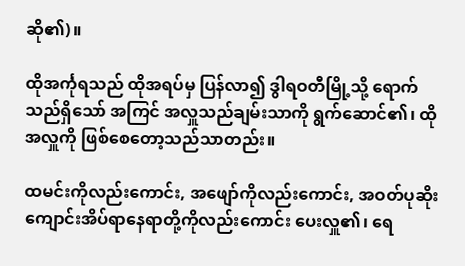ဆို၏)။

ထိုအင်္ကုရသည် ထိုအရပ်မှ ပြန်လာ၍ ဒွါရဝတီမြို့သို့ ရောက်သည်ရှိသော် အကြင် အလှူသည်ချမ်းသာကို ရွက်ဆောင်၏၊ ထိုအလှူကို ဖြစ်စေတော့သည်သာတည်း။

ထမင်းကိုလည်းကောင်း, အဖျော်ကိုလည်းကောင်း, အဝတ်ပုဆိုး ကျောင်းအိပ်ရာနေရာတို့ကိုလည်းကောင်း ပေးလှူ၏၊ ရေ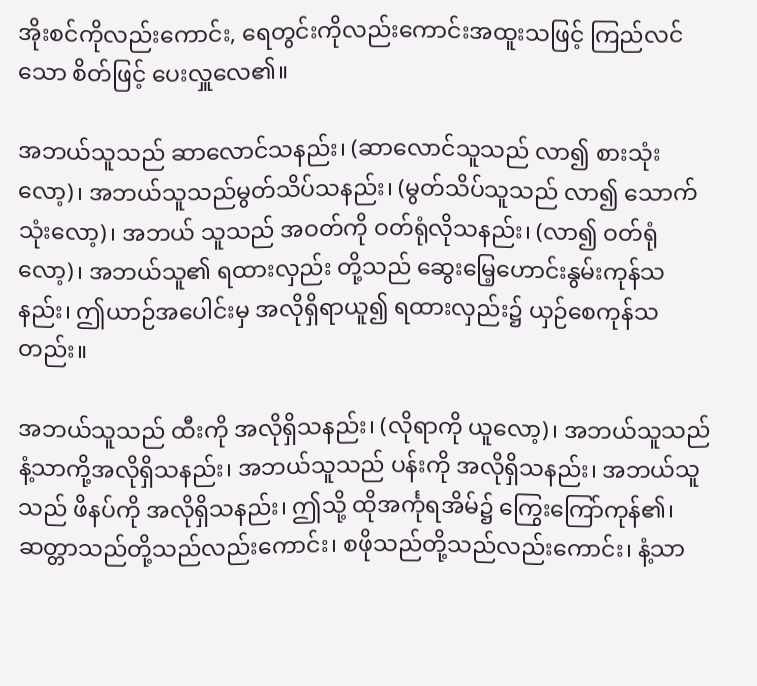အိုးစင်ကိုလည်းကောင်း, ရေတွင်းကိုလည်းကောင်းအထူးသဖြင့် ကြည်လင်သော စိတ်ဖြင့် ပေးလှူလေ၏။

အဘယ်သူသည် ဆာလောင်သနည်း၊ (ဆာလောင်သူသည် လာ၍ စားသုံးလော့)၊ အဘယ်သူသည်မွတ်သိပ်သနည်း၊ (မွတ်သိပ်သူသည် လာ၍ သောက်သုံးလော့)၊ အဘယ် သူသည် အဝတ်ကို ဝတ်ရုံလိုသနည်း၊ (လာ၍ ဝတ်ရုံလော့)၊ အဘယ်သူ၏ ရထားလှည်း တို့သည် ဆွေးမြေ့ဟောင်းနွမ်းကုန်သနည်း၊ ဤယာဉ်အပေါင်းမှ အလိုရှိရာယူ၍ ရထားလှည်း၌ ယှဉ်စေကုန်သတည်း။

အဘယ်သူသည် ထီးကို အလိုရှိသနည်း၊ (လိုရာကို ယူလော့)၊ အဘယ်သူသည် နံ့သာကို့အလိုရှိသနည်း၊ အဘယ်သူသည် ပန်းကို အလိုရှိသနည်း၊ အဘယ်သူသည် ဖိနပ်ကို အလိုရှိသနည်း၊ ဤသို့ ထိုအင်္ကုရအိမ်၌ ကြွေးကြော်ကုန်၏၊ ဆတ္တာသည်တို့သည်လည်းကောင်း၊ စဖိုသည်တို့သည်လည်းကောင်း၊ နံ့သာ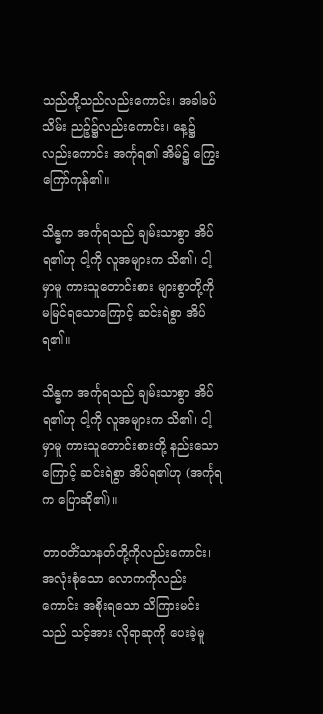သည်တို့သည်လည်းကောင်း၊ အခါခပ်သိမ်း ညဉ့်၌လည်းကောင်း၊ နေ့၌လည်းကောင်း အင်္ကုရ၏ အိမ်၌ ကြွေးကြော်ကုန်၏။

သိန္ဓက အင်္ကုရသည် ချမ်းသာစွာ အိပ်ရ၏ဟု ငါ့ကို လူအများက သိ၏၊ ငါ့မှာမူ ကားသူတောင်းစား များစွာတို့ကို မမြင်ရသောကြောင့် ဆင်းရဲစွာ အိပ်ရ၏။

သိန္ဓက အင်္ကုရသည် ချမ်းသာစွာ အိပ်ရ၏ဟု ငါ့ကို လူအများက သိ၏၊ ငါ့မှာမူ ကားသူတောင်းစားတို့ နည်းသောကြောင့် ဆင်းရဲစွာ အိပ်ရ၏ဟု (အင်္ကုရက ပြောဆို၏)။

တာဝတိံသာနတ်တို့ကိုလည်းကောင်း၊ အလုံးစုံသော လောကကိုလည်းကောင်း အစိုးရသော သိကြားမင်းသည် သင့်အား လိုရာဆုကို ပေးခဲ့မူ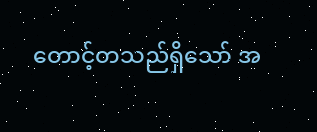တောင့်တသည်ရှိသော် အ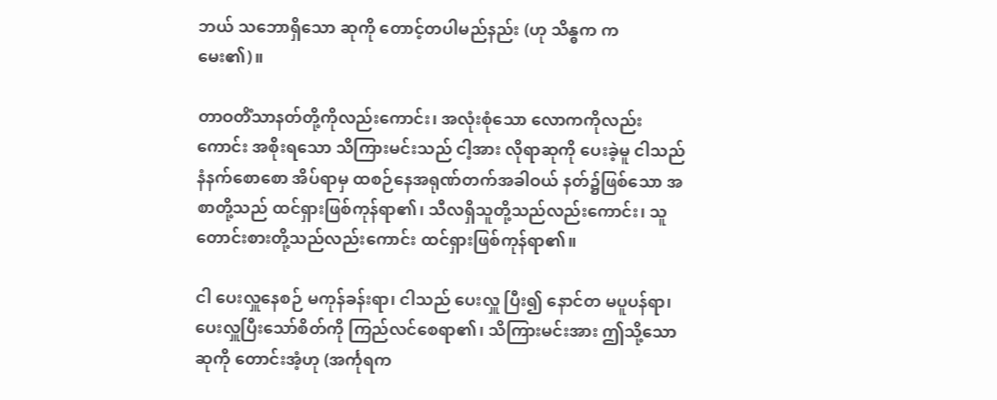ဘယ် သဘောရှိသော ဆုကို တောင့်တပါမည်နည်း (ဟု သိန္ဓက က မေး၏)။

တာဝတိံသာနတ်တို့ကိုလည်းကောင်း၊ အလုံးစုံသော လောကကိုလည်းကောင်း အစိုးရသော သိကြားမင်းသည် ငါ့အား လိုရာဆုကို ပေးခဲ့မူ ငါသည် နံနက်စောစော အိပ်ရာမှ ထစဉ်နေအရုဏ်တက်အခါဝယ် နတ်၌ဖြစ်သော အစာတို့သည် ထင်ရှားဖြစ်ကုန်ရာ၏၊ သီလရှိသူတို့သည်လည်းကောင်း၊ သူတောင်းစားတို့သည်လည်းကောင်း ထင်ရှားဖြစ်ကုန်ရာ၏။

ငါ ပေးလှူနေစဉ် မကုန်ခန်းရာ၊ ငါသည် ပေးလှူ ပြီး၍ နောင်တ မပူပန်ရာ၊ ပေးလှူပြီးသော်စိတ်ကို ကြည်လင်စေရာ၏၊ သိကြားမင်းအား ဤသို့သော ဆုကို တောင်းအံ့ဟု (အင်္ကုရက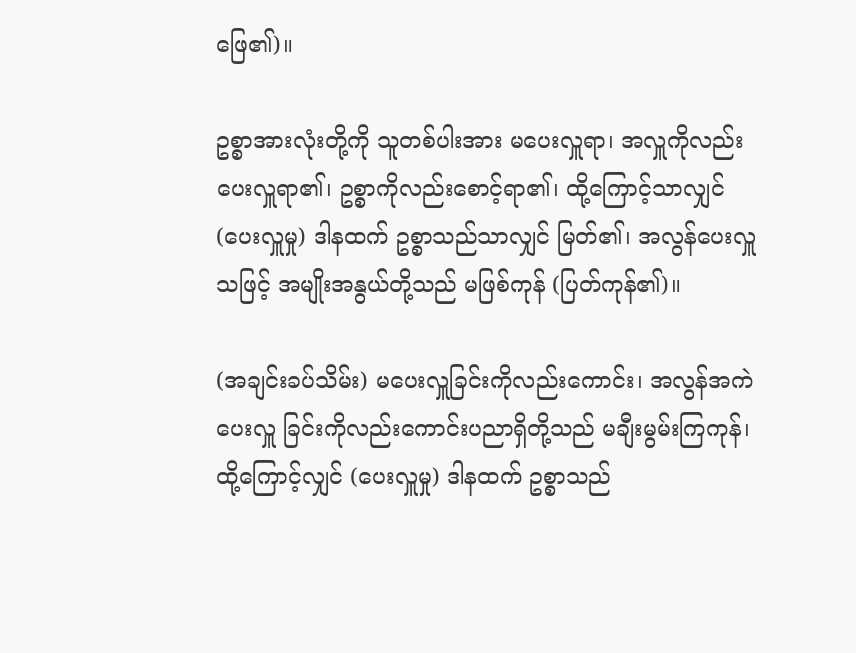ဖြေ၏)။

ဥစ္စာအားလုံးတို့ကို သူတစ်ပါးအား မပေးလှူရာ၊ အလှူကိုလည်း ပေးလှူရာ၏၊ ဥစ္စာကိုလည်းစောင့်ရာ၏၊ ထို့ကြောင့်သာလျှင် (ပေးလှူမှု) ဒါနထက် ဥစ္စာသည်သာလျှင် မြတ်၏၊ အလွန်ပေးလှူသဖြင့် အမျိုးအနွယ်တို့သည် မဖြစ်ကုန် (ပြတ်ကုန်၏)။

(အချင်းခပ်သိမ်း) မပေးလှူခြင်းကိုလည်းကောင်း၊ အလွန်အကဲ ပေးလှူ ခြင်းကိုလည်းကောင်းပညာရှိတို့သည် မချီးမွမ်းကြကုန်၊ ထို့ကြောင့်လျှင် (ပေးလှူမှု) ဒါနထက် ဥစ္စာသည်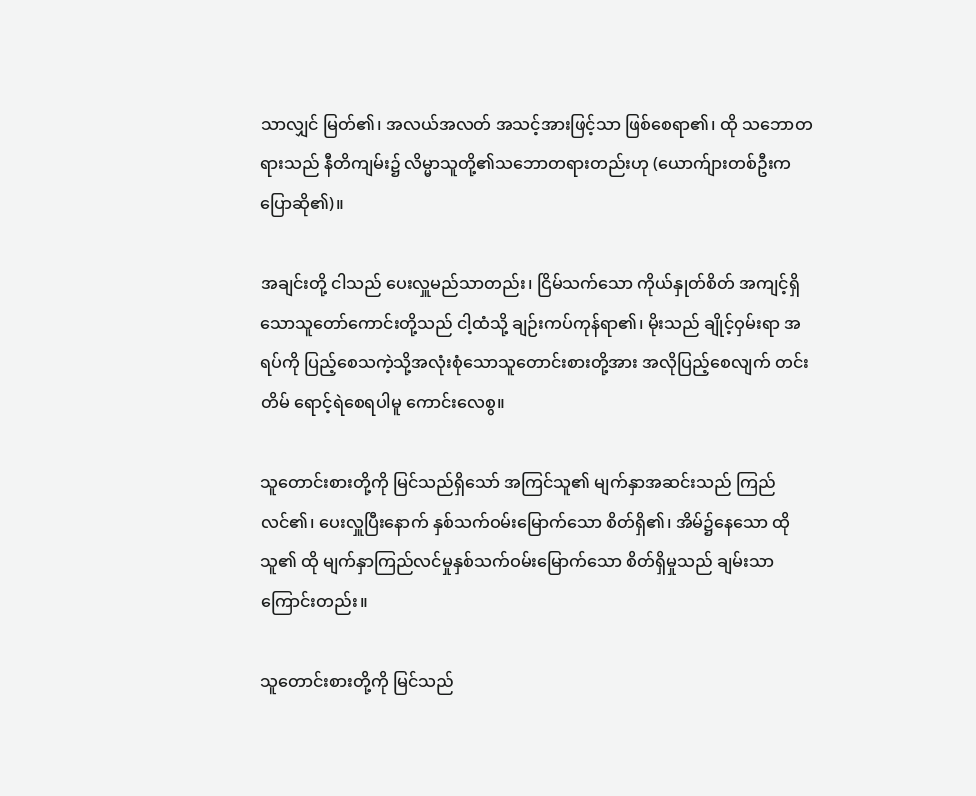သာလျှင် မြတ်၏၊ အလယ်အလတ် အသင့်အားဖြင့်သာ ဖြစ်စေရာ၏၊ ထို သဘောတရားသည် နီတိကျမ်း၌ လိမ္မာသူတို့၏သဘောတရားတည်းဟု (ယောက်ျားတစ်ဦးက ပြောဆို၏)။

အချင်းတို့ ငါသည် ပေးလှူမည်သာတည်း၊ ငြိမ်သက်သော ကိုယ်နှုတ်စိတ် အကျင့်ရှိသောသူတော်ကောင်းတို့သည် ငါ့ထံသို့ ချဉ်းကပ်ကုန်ရာ၏၊ မိုးသည် ချိုင့်ဝှမ်းရာ အရပ်ကို ပြည့်စေသကဲ့သို့အလုံးစုံသောသူတောင်းစားတို့အား အလိုပြည့်စေလျက် တင်းတိမ် ရောင့်ရဲစေရပါမူ ကောင်းလေစွ။

သူတောင်းစားတို့ကို မြင်သည်ရှိသော် အကြင်သူ၏ မျက်နှာအဆင်းသည် ကြည်လင်၏၊ ပေးလှူပြီးနောက် နှစ်သက်ဝမ်းမြောက်သော စိတ်ရှိ၏၊ အိမ်၌နေသော ထိုသူ၏ ထို မျက်နှာကြည်လင်မှုနှစ်သက်ဝမ်းမြောက်သော စိတ်ရှိမှုသည် ချမ်းသာကြောင်းတည်း။

သူတောင်းစားတို့ကို မြင်သည်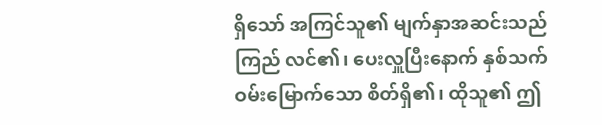ရှိသော် အကြင်သူ၏ မျက်နှာအဆင်းသည် ကြည် လင်၏၊ ပေးလှူပြီးနောက် နှစ်သက်ဝမ်းမြောက်သော စိတ်ရှိ၏၊ ထိုသူ၏ ဤ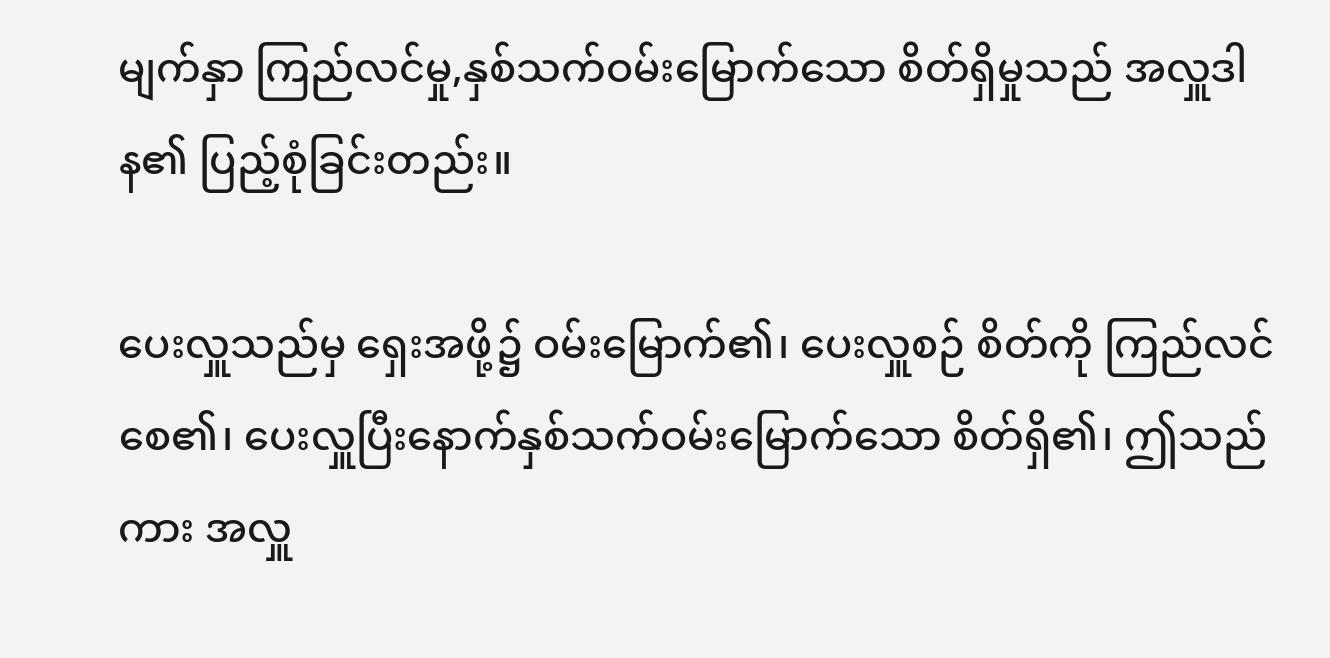မျက်နှာ ကြည်လင်မှု,နှစ်သက်ဝမ်းမြောက်သော စိတ်ရှိမှုသည် အလှူဒါန၏ ပြည့်စုံခြင်းတည်း။

ပေးလှူသည်မှ ရှေးအဖို့၌ ဝမ်းမြောက်၏၊ ပေးလှူစဉ် စိတ်ကို ကြည်လင်စေ၏၊ ပေးလှူပြီးနောက်နှစ်သက်ဝမ်းမြောက်သော စိတ်ရှိ၏၊ ဤသည်ကား အလှူ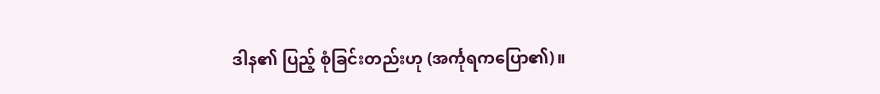ဒါန၏ ပြည့် စုံခြင်းတည်းဟု (အင်္ကုရကပြော၏)။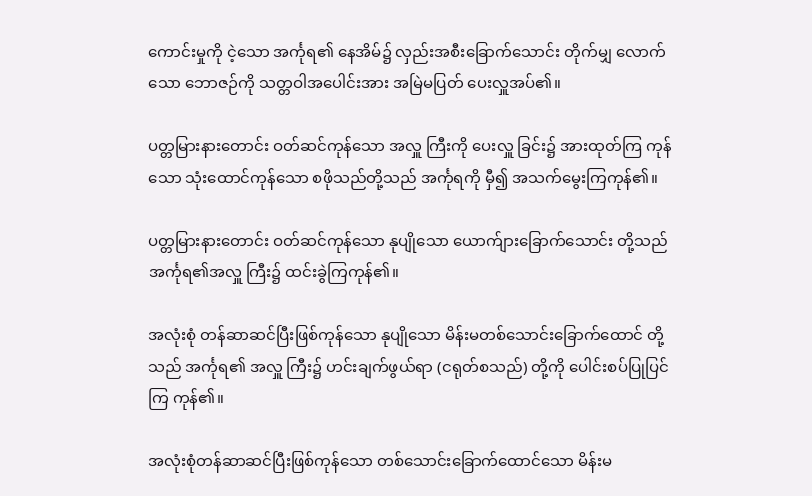ကောင်းမှုကို ငဲ့သော အင်္ကုရ၏ နေအိမ်၌ လှည်းအစီးခြောက်သောင်း တိုက်မျှ လောက်သော ဘောဇဉ်ကို သတ္တဝါအပေါင်းအား အမြဲမပြတ် ပေးလှူအပ်၏။

ပတ္တမြားနားတောင်း ဝတ်ဆင်ကုန်သော အလှူ ကြီးကို ပေးလှူ ခြင်း၌ အားထုတ်ကြ ကုန်သော သုံးထောင်ကုန်သော စဖိုသည်တို့သည် အင်္ကုရကို မှီ၍ အသက်မွေးကြကုန်၏။

ပတ္တမြားနားတောင်း ဝတ်ဆင်ကုန်သော နုပျိုသော ယောက်ျားခြောက်သောင်း တို့သည် အင်္ကုရ၏အလှူ ကြီး၌ ထင်းခွဲကြကုန်၏။

အလုံးစုံ တန်ဆာဆင်ပြီးဖြစ်ကုန်သော နုပျိုသော မိန်းမတစ်သောင်းခြောက်ထောင် တို့သည် အင်္ကုရ၏ အလှူ ကြီး၌ ဟင်းချက်ဖွယ်ရာ (ငရုတ်စသည်) တို့ကို ပေါင်းစပ်ပြုပြင်ကြ ကုန်၏။

အလုံးစုံတန်ဆာဆင်ပြီးဖြစ်ကုန်သော တစ်သောင်းခြောက်ထောင်သော မိန်းမ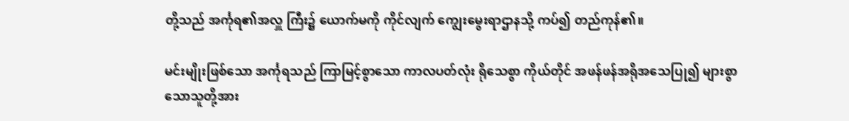တို့သည် အင်္ကုရ၏အလှူ ကြီး၌ ယောက်မကို ကိုင်လျက် ကျွေးမွေးရာဌာနသို့ ကပ်၍ တည်ကုန်၏။

မင်းမျိုးဖြစ်သော အင်္ကုရသည် ကြာမြင့်စွာသော ကာလပတ်လုံး ရိုသေစွာ ကိုယ်တိုင် အဖန်ဖန်အရိုအသေပြု၍ များစွာသောသူတို့အား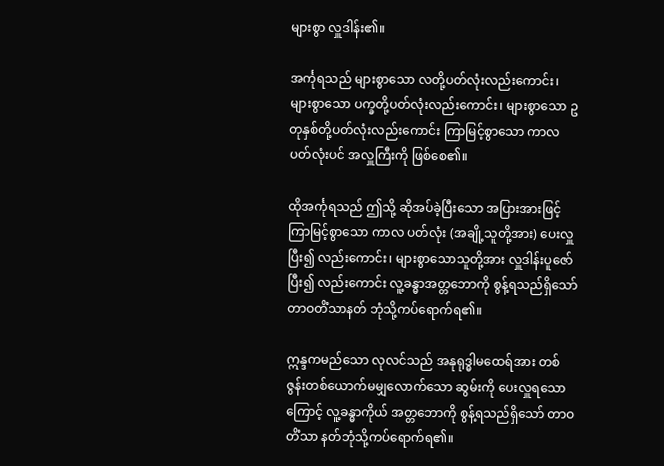များစွာ လှူဒါန်း၏။

အင်္ကုရသည် များစွာသော လတို့ပတ်လုံးလည်းကောင်း၊ များစွာသော ပက္ခတို့ပတ်လုံးလည်းကောင်း၊ များစွာသော ဥတုနှစ်တို့ပတ်လုံးလည်းကောင်း ကြာမြင့်စွာသော ကာလပတ်လုံးပင် အလှူကြီးကို ဖြစ်စေ၏။

ထိုအင်္ကုရသည် ဤသို့ ဆိုအပ်ခဲ့ပြီးသော အပြားအားဖြင့် ကြာမြင့်စွာသော ကာလ ပတ်လုံး (အချို့သူတို့အား) ပေးလှူ ပြီး၍ လည်းကောင်း၊ များစွာသောသူတို့အား လှူဒါန်းပူဇော်ပြီး၍ လည်းကောင်း လူ့ခန္ဓာအတ္တဘောကို စွန့်ရသည်ရှိသော် တာဝတိံသာနတ် ဘုံသို့ကပ်ရောက်ရ၏။

ဣန္ဒကမည်သော လုလင်သည် အနုရုဒ္ဓါမထေရ်အား တစ်ဇွန်းတစ်ယောက်မမျှလောက်သော ဆွမ်းကို ပေးလှူရသောကြောင့် လူ့ခန္ဓာကိုယ် အတ္တဘောကို စွန့်ရသည်ရှိသော် တာဝတိံသာ နတ်ဘုံသို့ကပ်ရောက်ရ၏။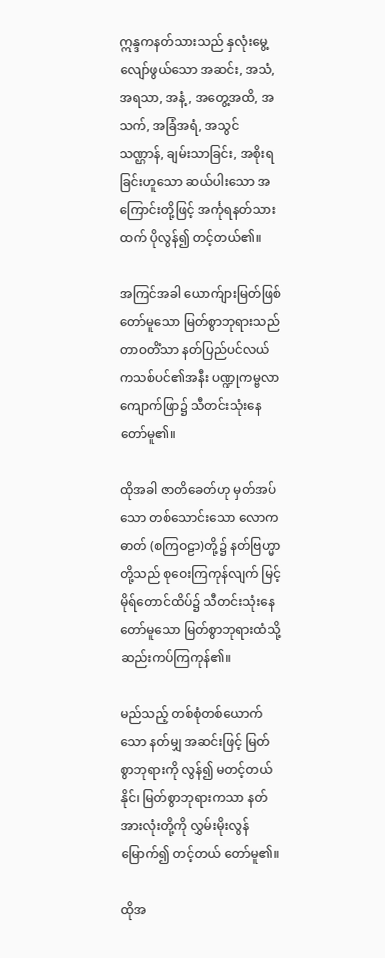ဣန္ဒကနတ်သားသည် နှလုံးမွေ့လျော်ဖွယ်သော အဆင်း, အသံ, အရသာ, အနံ့, အတွေ့အထိ, အသက်, အခြံအရံ, အသွင်သဏ္ဌာန်, ချမ်းသာခြင်း, အစိုးရခြင်းဟူသော ဆယ်ပါးသော အကြောင်းတို့ဖြင့် အင်္ကုရနတ်သားထက် ပိုလွန်၍ တင့်တယ်၏။

အကြင်အခါ ယောက်ျားမြတ်ဖြစ်တော်မူသော မြတ်စွာဘုရားသည် တာဝတိံသာ နတ်ပြည်ပင်လယ်ကသစ်ပင်၏အနီး ပဏ္ဍုကမ္ဗလာကျောက်ဖြာ၌ သီတင်းသုံးနေတော်မူ၏။

ထိုအခါ ဇာတိခေတ်ဟု မှတ်အပ်သော တစ်သောင်းသော လောကဓာတ် (စကြဝဠာ)တို့၌ နတ်ဗြဟ္မာတို့သည် စုဝေးကြကုန်လျက် မြင့်မိုရ်တောင်ထိပ်၌ သီတင်းသုံးနေ တော်မူသော မြတ်စွာဘုရားထံသို့ ဆည်းကပ်ကြကုန်၏။

မည်သည့် တစ်စုံတစ်ယောက်သော နတ်မျှ အဆင်းဖြင့် မြတ်စွာဘုရားကို လွန်၍ မတင့်တယ်နိုင်၊ မြတ်စွာဘုရားကသာ နတ်အားလုံးတို့ကို လွှမ်းမိုးလွန်မြောက်၍ တင့်တယ် တော်မူ၏။

ထိုအ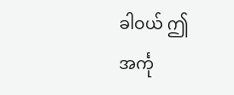ခါဝယ် ဤအင်္ကု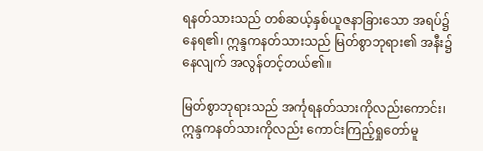ရနတ်သားသည် တစ်ဆယ့်နှစ်ယူဇနာခြားသော အရပ်၌ နေရ၏၊ ဣန္ဒကနတ်သားသည် မြတ်စွာဘုရား၏ အနီး၌ နေလျက် အလွန်တင့်တယ်၏။

မြတ်စွာဘုရားသည် အင်္ကုရနတ်သားကိုလည်းကောင်း၊ ဣန္ဒကနတ်သားကိုလည်း ကောင်းကြည့်ရှုတော်မူ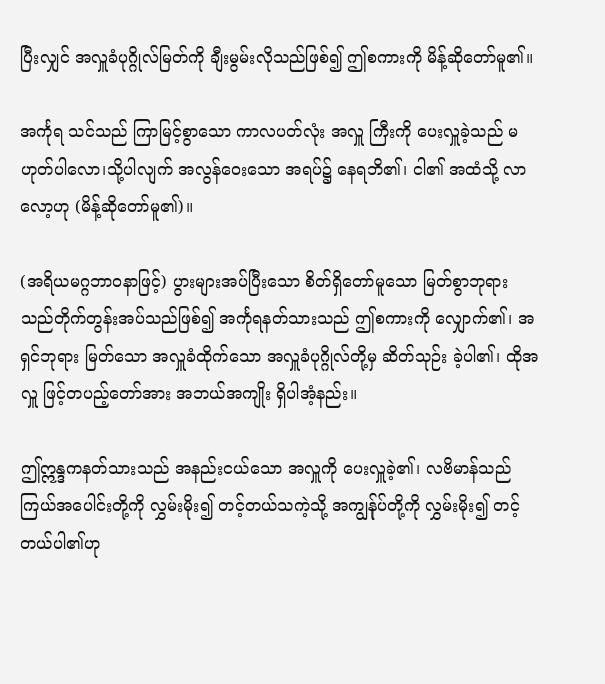ပြီးလျှင် အလှူခံပုဂ္ဂိုလ်မြတ်ကို ချီးမွမ်းလိုသည်ဖြစ်၍ ဤစကားကို မိန့်ဆိုတော်မူ၏။

အင်္ကုရ သင်သည် ကြာမြင့်စွာသော ကာလပတ်လုံး အလှူ ကြီးကို ပေးလှူခဲ့သည် မဟုတ်ပါလော၊သို့ပါလျက် အလွန်ဝေးသော အရပ်၌ နေရဘိ၏၊ ငါ၏ အထံသို့ လာလော့ဟု (မိန့်ဆိုတော်မူ၏)။

(အရိယမဂ္ဂဘာဝနာဖြင့်) ပွားများအပ်ပြီးသော စိတ်ရှိတော်မူသော မြတ်စွာဘုရား သည်တိုက်တွန်းအပ်သည်ဖြစ်၍ အင်္ကုရနတ်သားသည် ဤစကားကို လျှောက်၏၊ အရှင်ဘုရား မြတ်သော အလှူခံထိုက်သော အလှူခံပုဂ္ဂိုလ်တို့မှ ဆိတ်သုဉ်း ခဲ့ပါ၏၊ ထိုအလှူ ဖြင့်တပည့်တော်အား အဘယ်အကျိုး ရှိပါအံ့နည်း။

ဤဣန္ဒကနတ်သားသည် အနည်းငယ်သော အလှူကို ပေးလှူခဲ့၏၊ လဗိမာန်သည်ကြယ်အပေါင်းတို့ကို လွှမ်းမိုး၍ တင့်တယ်သကဲ့သို့ အကျွန်ုပ်တို့ကို လွှမ်းမိုး၍ တင့်တယ်ပါ၏ဟု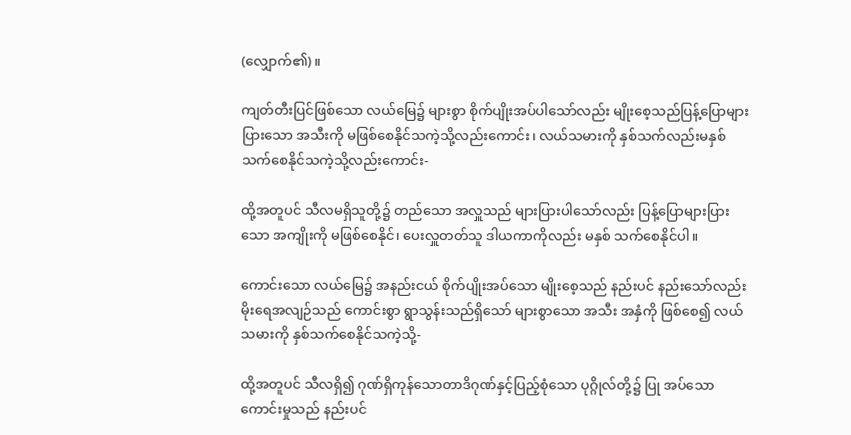(လျှောက်၏)။

ကျတ်တီးပြင်ဖြစ်သော လယ်မြေ၌ များစွာ စိုက်ပျိုးအပ်ပါသော်လည်း မျိုးစေ့သည်ပြန့်ပြောများပြားသော အသီးကို မဖြစ်စေနိုင်သကဲ့သို့လည်းကောင်း၊ လယ်သမားကို နှစ်သက်လည်းမနှစ်သက်စေနိုင်သကဲ့သို့လည်းကောင်း-

ထို့အတူပင် သီလမရှိသူတို့၌ တည်သော အလှူသည် များပြားပါသော်လည်း ပြန့်ပြောများပြားသော အကျိုးကို မဖြစ်စေနိုင်၊ ပေးလှူတတ်သူ ဒါယကာကိုလည်း မနှစ် သက်စေနိုင်ပါ။

ကောင်းသော လယ်မြေ၌ အနည်းငယ် စိုက်ပျိုးအပ်သော မျိုးစေ့သည် နည်းပင် နည်းသော်လည်းမိုးရေအလျဉ်သည် ကောင်းစွာ ရွာသွန်းသည်ရှိသော် များစွာသော အသီး အနှံကို ဖြစ်စေ၍ လယ်သမားကို နှစ်သက်စေနိုင်သကဲ့သို့-

ထို့အတူပင် သီလရှိ၍ ဂုဏ်ရှိကုန်သောတာဒိဂုဏ်နှင့်ပြည့်စုံသော ပုဂ္ဂိုလ်တို့၌ ပြု အပ်သော ကောင်းမှုသည် နည်းပင်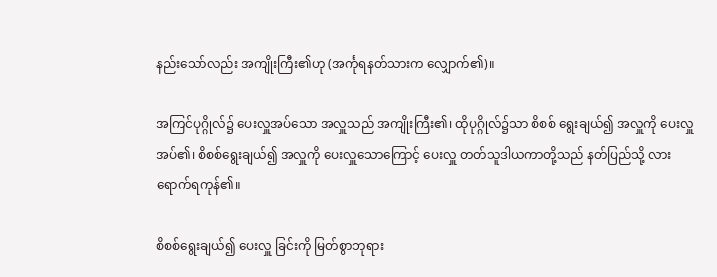နည်းသော်လည်း အကျိုးကြီး၏ဟု (အင်္ကုရနတ်သားက လျှောက်၏)။

အကြင်ပုဂ္ဂိုလ်၌ ပေးလှူအပ်သော အလှူသည် အကျိုးကြီး၏၊ ထိုပုဂ္ဂိုလ်၌သာ စိစစ် ရွေးချယ်၍ အလှူကို ပေးလှူအပ်၏၊ စိစစ်ရွေးချယ်၍ အလှူကို ပေးလှူသောကြောင့် ပေးလှူ တတ်သူဒါယကာတို့သည် နတ်ပြည်သို့ လားရောက်ရကုန်၏။

စိစစ်ရွေးချယ်၍ ပေးလှူ ခြင်းကို မြတ်စွာဘုရား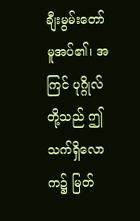ချီးမွမ်းတော်မူအပ်၏၊ အကြင် ပုဂ္ဂိုလ်တို့သည် ဤသက်ရှိလောက၌ မြတ်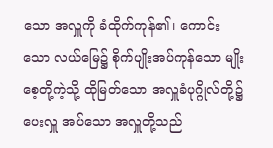သော အလှူကို ခံထိုက်ကုန်၏၊ ကောင်းသော လယ်မြေ၌ စိုက်ပျိုးအပ်ကုန်သော မျိုးစေ့တို့ကဲ့သို့ ထိုမြတ်သော အလှူခံပုဂ္ဂိုလ်တို့၌ ပေးလှူ အပ်သော အလှူတို့သည်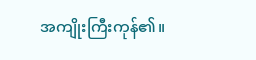အကျိုးကြီးကုန်၏။